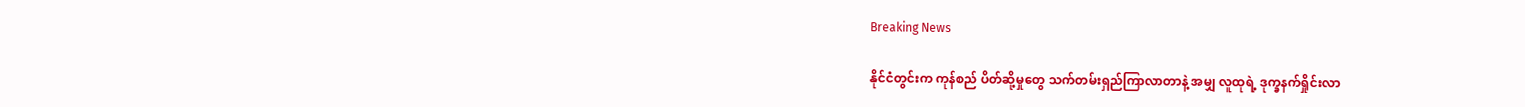Breaking News

နိုင်ငံတွင်းက ကုန်စည် ပိတ်ဆို့မှုတွေ သက်တမ်းရှည်ကြာလာတာနဲ့ အမျှ လူထုရဲ့ ဒုက္ခနက်ရှိုင်းလာ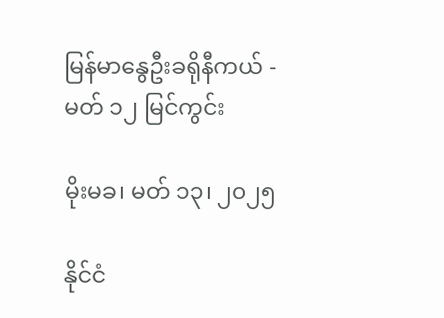မြန်မာနွေဦးခရိုနီကယ် - မတ် ၁၂ မြင်ကွင်း

မိုးမခ၊ မတ် ၁၃၊ ၂၀၂၅

နိုင်ငံ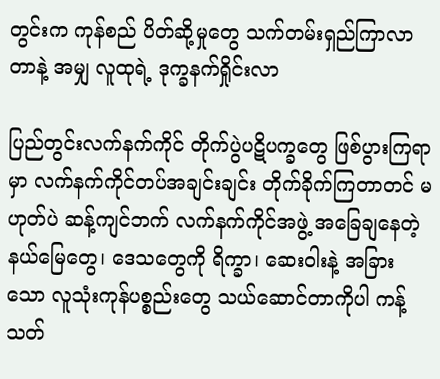တွင်းက ကုန်စည် ပိတ်ဆို့မှုတွေ သက်တမ်းရှည်ကြာလာတာနဲ့ အမျှ လူထုရဲ့ ဒုက္ခနက်ရှိုင်းလာ

ပြည်တွင်းလက်နက်ကိုင် တိုက်ပွဲပဋိပက္ခတွေ ဖြစ်ပွားကြရာမှာ လက်နက်ကိုင်တပ်အချင်းချင်း တိုက်ခိုက်ကြတာတင် မဟုတ်ပဲ ဆန့်ကျင်ဘက် လက်နက်ကိုင်အဖွဲ့ အခြေချနေတဲ့ နယ်မြေတွေ၊ ဒေသတွေကို ရိက္ခာ၊ ဆေးဝါးနဲ့ အခြားသော လူသုံးကုန်ပစ္စည်းတွေ သယ်ဆောင်တာကိုပါ ကန့်သတ်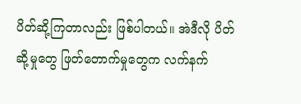ပိတ်ဆို့ကြတာလည်း ဖြစ်ပါတယ်။ အဲဒီလို ပိတ်ဆို့မှုတွေ ဖြတ်တောက်မှုတွေက လက်နက်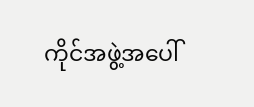ကိုင်အဖွဲ့အပေါ်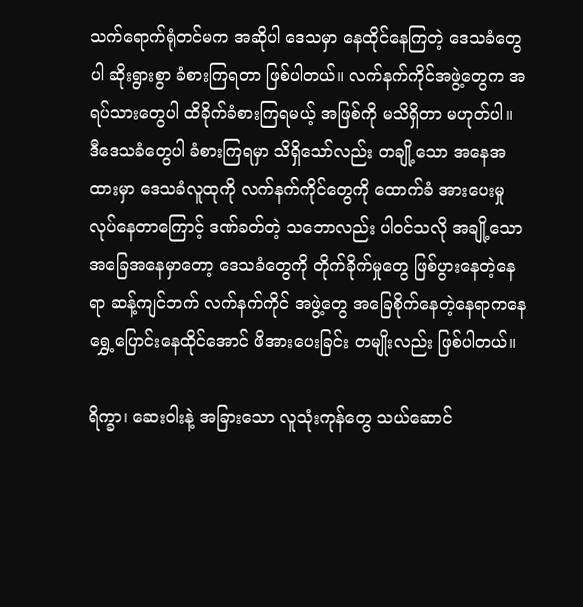သက်ရောက်ရုံတင်မက အဆိုပါ ဒေသမှာ နေထိုင်နေကြတဲ့ ဒေသခံတွေပါ ဆိုးရွားစွာ ခံစားကြရတာ ဖြစ်ပါတယ်။ လက်နက်ကိုင်အဖွဲ့တွေက အရပ်သားတွေပါ ထိခိုက်ခံစားကြရမယ့် အဖြစ်ကို မသိရှိတာ မဟုတ်ပါ။ ဒီဒေသခံတွေပါ ခံစားကြရမှာ သိရှိသော်လည်း တချို့သော အနေအထားမှာ ဒေသခံလူထုကို လက်နက်ကိုင်တွေကို ထောက်ခံ အားပေးမှု လုပ်နေတာကြောင့် ဒဏ်ခတ်တဲ့ သဘောလည်း ပါဝင်သလို အချို့သော အခြေအနေမှာတော့ ဒေသခံတွေကို တိုက်ခိုက်မှုတွေ ဖြစ်ပွားနေတဲ့နေရာ ဆန့်ကျင်ဘက် လက်နက်ကိုင် အဖွဲ့တွေ အခြေစိုက်နေတဲ့နေရာကနေ ရွှေ့ပြောင်းနေထိုင်အောင် ဖိအားပေးခြင်း တမျိုးလည်း ဖြစ်ပါတယ်။

ရိက္ခာ၊ ဆေးဝါးနဲ့ အခြားသော လူသုံးကုန်တွေ သယ်ဆောင်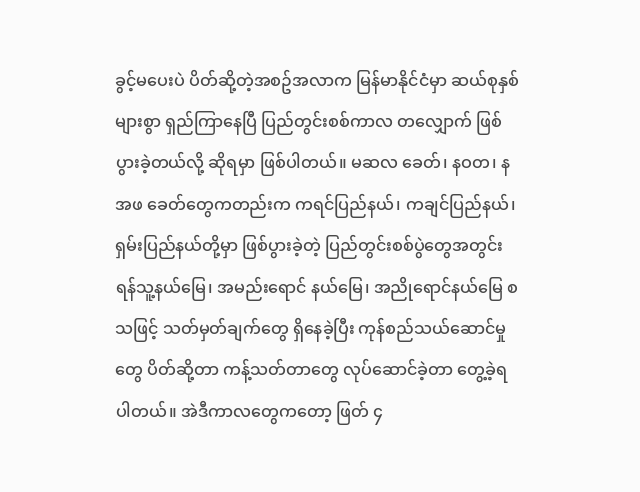ခွင့်မပေးပဲ ပိတ်ဆို့တဲ့အစဥ်အလာက မြန်မာနိုင်ငံမှာ ဆယ်စုနှစ်များစွာ ရှည်ကြာနေပြီ ပြည်တွင်းစစ်ကာလ တလျှောက် ဖြစ်ပွားခဲ့တယ်လို့ ဆိုရမှာ ဖြစ်ပါတယ်။ မဆလ ခေတ်၊ နဝတ၊ နအဖ ခေတ်တွေကတည်းက ကရင်ပြည်နယ်၊ ကချင်ပြည်နယ်၊ ရှမ်းပြည်နယ်တို့မှာ ဖြစ်ပွားခဲ့တဲ့ ပြည်တွင်းစစ်ပွဲတွေအတွင်း ရန်သူ့နယ်မြေ၊ အမည်းရောင် နယ်မြေ၊ အညိုရောင်နယ်မြေ စသဖြင့် သတ်မှတ်ချက်တွေ ရှိနေခဲ့ပြီး ကုန်စည်သယ်ဆောင်မှုတွေ ပိတ်ဆို့တာ ကန့်သတ်တာတွေ လုပ်ဆောင်ခဲ့တာ တွေ့ခဲ့ရပါတယ်။ အဲဒီကာလတွေကတော့ ဖြတ် ၄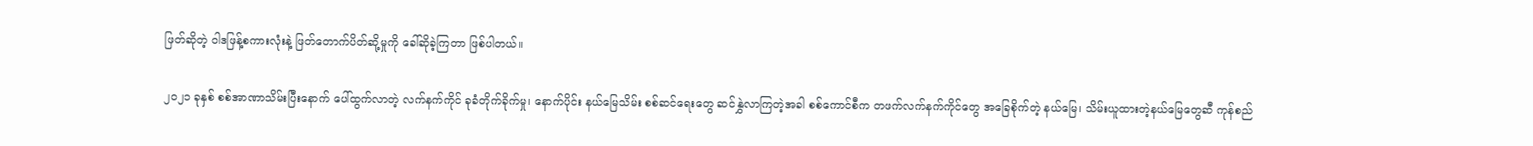ဖြတ်ဆိုတဲ့ ဝါဒဖြန့်စကားလုံးနဲ့ ဖြတ်တောက်ပိတ်ဆို့မှုကို ခေါ်ဆိုခဲ့ကြတာ ဖြစ်ပါတယ်။

၂၀၂၁ ခုနှစ် စစ်အာဏာသိမ်းပြီးနောက် ပေါ်ထွက်လာတဲ့ လက်နက်ကိုင် ခုခံတိုက်ခိုက်မှု၊ နောက်ပိုင်း နယ်မြေသိမ်း စစ်ဆင်ရေးတွေ ဆင်နွှဲလာကြတဲ့အခါ စစ်ကောင်စီက တဖက်လက်နက်ကိုင်တွေ အခြေစိုက်တဲ့ နယ်မြေ၊ သိမ်းယူထားတဲ့နယ်မြေတွေဆီ ကုန်စည်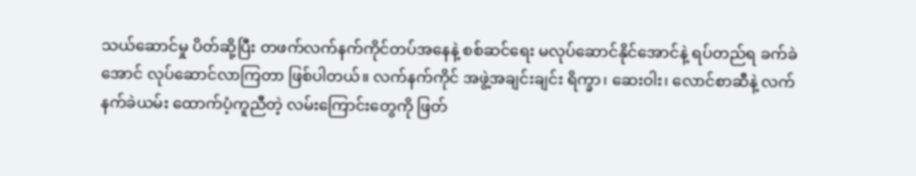သယ်ဆောင်မှု ပိတ်ဆို့ပြီး တဖက်လက်နက်ကိုင်တပ်အနေနဲ့ စစ်ဆင်ရေး မလုပ်ဆောင်နိုင်အောင်နဲ့ ရပ်တည်ရ ခက်ခဲအောင် လုပ်ဆောင်လာကြတာ ဖြစ်ပါတယ်။ လက်နက်ကိုင် အဖွဲ့အချင်းချင်း ရိက္ခာ၊ ဆေးဝါး၊ လောင်စာဆီနဲ့ လက်နက်ခဲယမ်း ထောက်ပံ့ကူညီတဲ့ လမ်းကြောင်းတွေကို ဖြတ်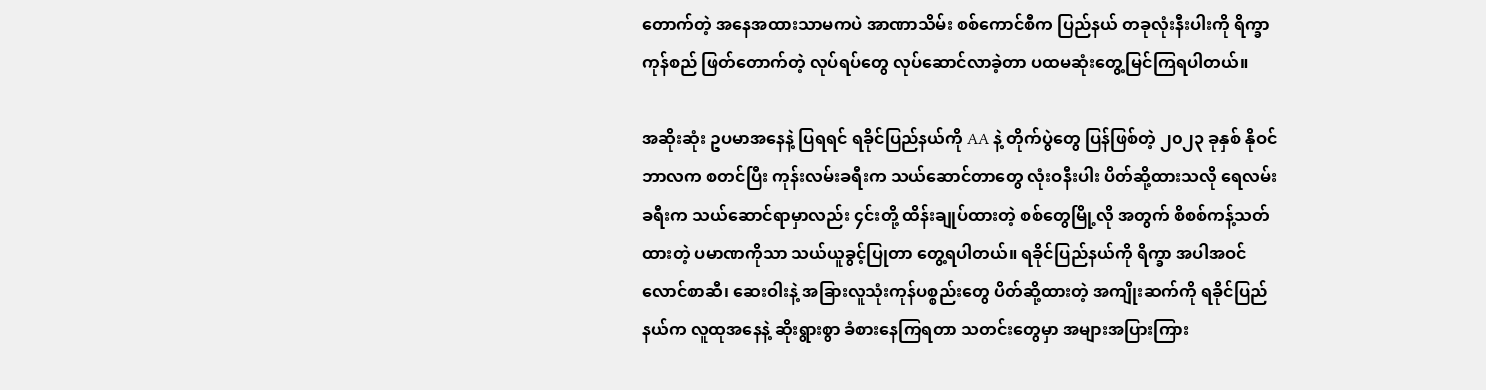တောက်တဲ့ အနေအထားသာမကပဲ အာဏာသိမ်း စစ်ကောင်စီက ပြည်နယ် တခုလုံးနီးပါးကို ရိက္ခာကုန်စည် ဖြတ်တောက်တဲ့ လုပ်ရပ်တွေ လုပ်ဆောင်လာခဲ့တာ ပထမဆုံးတွေ့မြင်ကြရပါတယ်။

အဆိုးဆုံး ဥပမာအနေနဲ့ ပြရရင် ရခိုင်ပြည်နယ်ကို AA နဲ့ တိုက်ပွဲတွေ ပြန်ဖြစ်တဲ့ ၂၀၂၃ ခုနှစ် နိုဝင်ဘာလက စတင်ပြီး ကုန်းလမ်းခရီးက သယ်ဆောင်တာတွေ လုံးဝနီးပါး ပိတ်ဆို့ထားသလို ရေလမ်းခရီးက သယ်ဆောင်ရာမှာလည်း ၄င်းတို့ ထိန်းချုပ်ထားတဲ့ စစ်တွေမြို့လို အတွက် စိစစ်ကန့်သတ်ထားတဲ့ ပမာဏကိုသာ သယ်ယူခွင့်ပြုတာ တွေ့ရပါတယ်။ ရခိုင်ပြည်နယ်ကို ရိက္ခာ အပါအဝင် လောင်စာဆီ၊ ဆေးဝါးနဲ့ အခြားလူသုံးကုန်ပစ္စည်းတွေ ပိတ်ဆို့ထားတဲ့ အကျိုးဆက်ကို ရခိုင်ပြည်နယ်က လူထုအနေနဲ့ ဆိုးရွားစွာ ခံစားနေကြရတာ သတင်းတွေမှာ အများအပြားကြား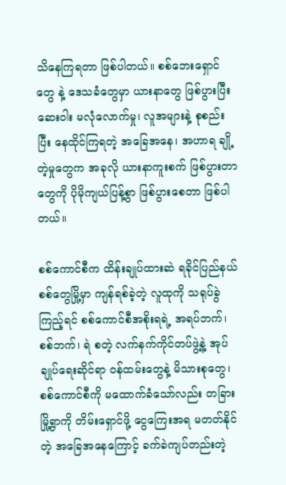သိနေကြရတာ ဖြစ်ပါတယ်။ စစ်ဘေးရှောင်တွေ နဲ့ ဒေသခံတွေမှာ ယားနာတွေ ဖြစ်ပွားပြီး ဆေးဝါး မလုံလောက်မှု၊ လူအများနဲ့ စုစည်းပြီး နေထိုင်ကြရတဲ့ အခြေအနေ၊ အဟာရ ချို့တဲ့မှုတွေက အခုလို ယားနာကူးစက် ဖြစ်ပွားတာတွေကို ပိုမိုကျယ်ပြန့်စွာ ဖြစ်ပွားစေတာ ဖြစ်ပါတယ်။

စစ်ကောင်စီက ထိန်းချုပ်ထားဆဲ ရခိုင်ပြည်နယ် စစ်တွေမြို့မှာ ကျန်ရစ်ခဲ့တဲ့ လူထုကို သရုပ်ခွဲကြည့်ရင် စစ်ကောင်စီအစိုးရရဲ့ အရပ်ဘက်၊ စစ်ဘက်၊ ရဲ စတဲ့ လက်နက်ကိုင်တပ်ဖွဲ့နဲ့ အုပ်ချုပ်ရေးဆိုင်ရာ ဝန်ထမ်းတွေနဲ့ မိသားစုတွေ၊ စစ်ကောင်စီကို မထောက်ခံသော်လည်း တခြားမြို့ရွာကို တိမ်းရှောင်ဖို့ ငွေကြေးအရ မတတ်နိုင်တဲ့ အခြေအနေကြောင့် ခက်ခဲကျပ်တည်းတဲ့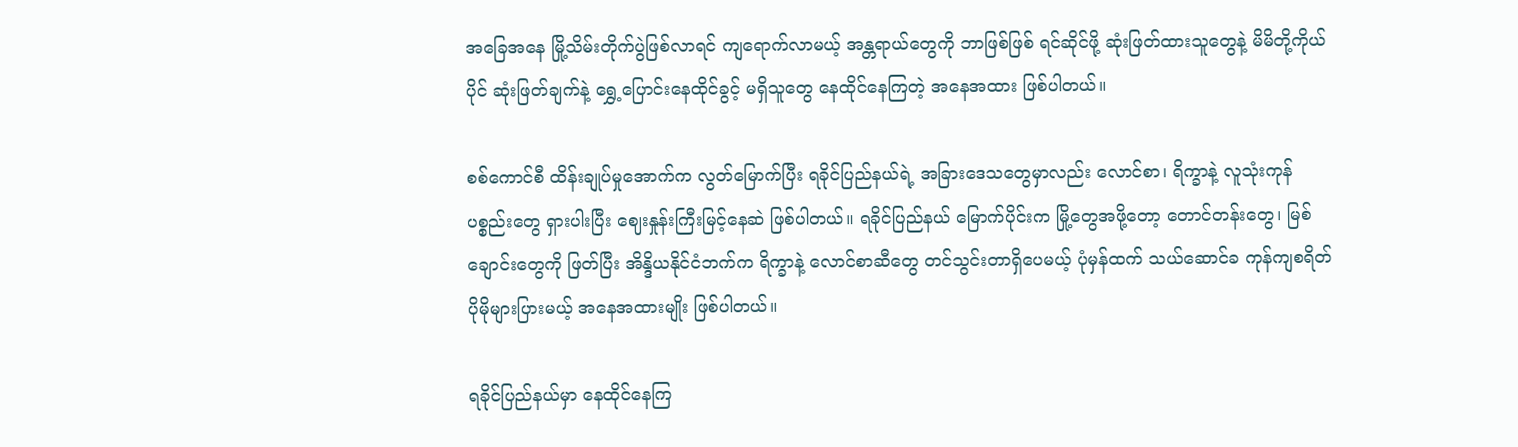အခြေအနေ မြို့သိမ်းတိုက်ပွဲဖြစ်လာရင် ကျရောက်လာမယ့် အန္တရာယ်တွေကို ဘာဖြစ်ဖြစ် ရင်ဆိုင်ဖို့ ဆုံးဖြတ်ထားသူတွေနဲ့ မိမိတို့ကိုယ်ပိုင် ဆုံးဖြတ်ချက်နဲ့ ရွှေ့ပြောင်းနေထိုင်ခွင့် မရှိသူတွေ နေထိုင်နေကြတဲ့ အနေအထား ဖြစ်ပါတယ်။

စစ်ကောင်စီ ထိန်းချုပ်မှုအောက်က လွတ်မြောက်ပြီး ရခိုင်ပြည်နယ်ရဲ့ အခြားဒေသတွေမှာလည်း လောင်စာ၊ ရိက္ခာနဲ့ လူသုံးကုန်ပစ္စည်းတွေ ရှားပါးပြီး ဈေးနှုန်းကြီးမြင့်နေဆဲ ဖြစ်ပါတယ်။ ရခိုင်ပြည်နယ် မြောက်ပိုင်းက မြို့တွေအဖို့တော့ တောင်တန်းတွေ၊ မြစ်ချောင်းတွေကို ဖြတ်ပြီး အိန္ဒိယနိုင်ငံဘက်က ရိက္ခာနဲ့ လောင်စာဆီတွေ တင်သွင်းတာရှိပေမယ့် ပုံမှန်ထက် သယ်ဆောင်ခ ကုန်ကျစရိတ် ပိုမိုများပြားမယ့် အနေအထားမျိုး ဖြစ်ပါတယ်။

ရခိုင်ပြည်နယ်မှာ နေထိုင်နေကြ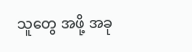သူတွေ အဖို့ အခု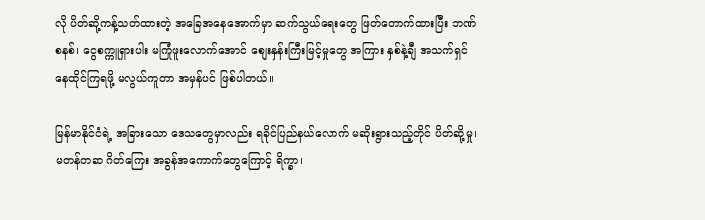လို ပိတ်ဆို့ကန့်သတ်ထားတဲ့ အခြေအနေအောက်မှာ ဆက်သွယ်ရေးတွေ ဖြတ်တောက်ထားပြီး ဘဏ်စနစ်၊ ငွေစက္ကူရှားပါး မကြုံဖူးလောက်အောင် စျေးနှန်းကြီးမြင့်မှုတွေ အကြား နှစ်နဲ့ချီ အသက်ရှင် နေထိုင်ကြရဖို့ မလွယ်ကူတာ အမှန်ပင် ဖြစ်ပါတယ်။

မြန်မာနိုင်ငံရဲ့ အခြားသော ဒေသတွေမှာလည်း ရခိုင်ပြည်နယ်လောက် မဆိုးရွားသည့်တိုင် ပိတ်ဆို့မှု၊ မတန်တဆ ဂိတ်ကြေး အခွန်အကောက်တွေကြောင့် ရိက္ခာ၊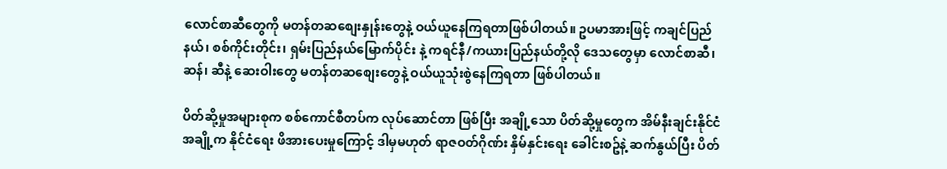လောင်စာဆီတွေကို မတန်တဆစျေးနှုန်းတွေနဲ့ ဝယ်ယူနေကြရတာဖြစ်ပါတယ်။ ဥပမာအားဖြင့် ကချင်ပြည်နယ်၊ စစ်ကိုင်းတိုင်း၊ ရှမ်းပြည်နယ်မြောက်ပိုင်း နဲ့ ကရင်နီ/ကယားပြည်နယ်တို့လို ဒေသတွေမှာ လောင်စာဆီ၊ ဆန်၊ ဆီနဲ့ ဆေးဝါးတွေ မတန်တဆစျေးတွေနဲ့ ဝယ်ယူသုံးစွဲနေကြရတာ ဖြစ်ပါတယ်။

ပိတ်ဆို့မှုအများစုက စစ်ကောင်စီတပ်က လုပ်ဆောင်တာ ဖြစ်ပြီး အချို့သော ပိတ်ဆို့မှုတွေက အိမ်နီးချင်းနိုင်ငံ အချို့က နိုင်ငံရေး ဖိအားပေးမှုကြောင့် ဒါမှမဟုတ် ရာဇဝတ်ဂိုဏ်း နှိမ်နှင်းရေး ခေါင်းစဥ်နဲ့ ဆက်နွယ်ပြီး ပိတ်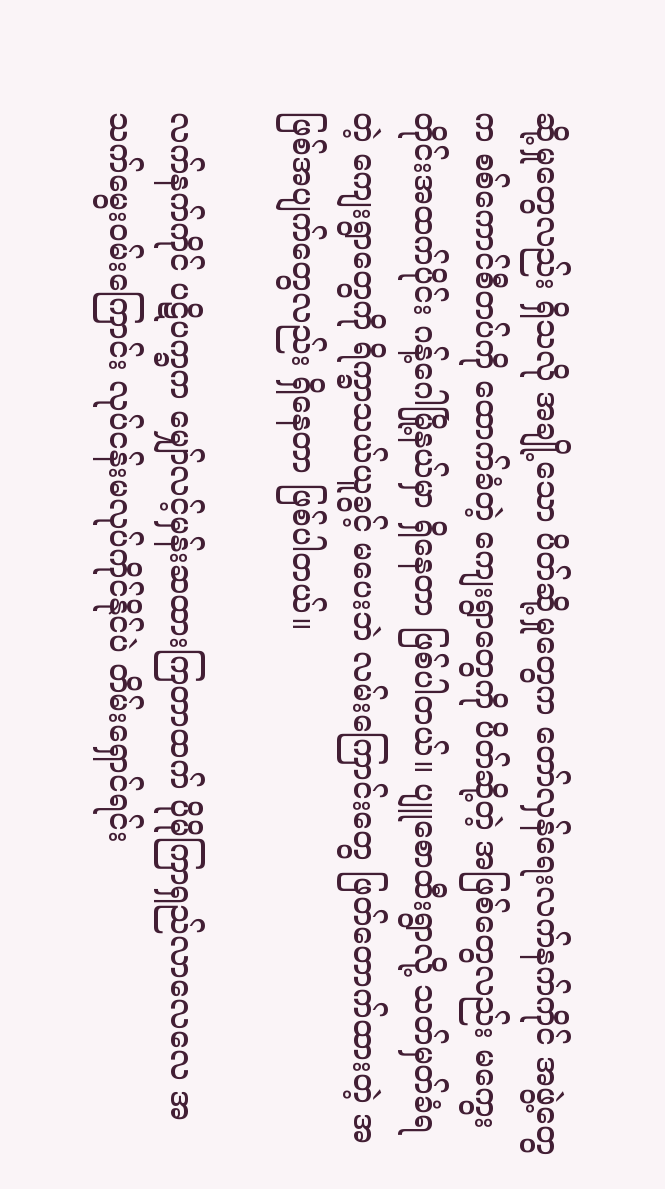ဆို့မှုတွေလည်း ရှိသလို အချို့သော ပိတ်ဆို့မှုတွေက တော်လှန်ရေးလက်နက်ကိုင် အဖွဲ့တွေက စစ်ကောင်စီတပ်ကို ထောက်ခံတဲ့ ကျေးရွာတွေကို ပိတ်ဆို့တဲ့ အဖြစ်တွေလည်း မကွေးတိုင်းအထက်ပိုင်း ဂန့်ဂေါမြို့နယ်မှာ ရှိနေတာ ဖြစ်ပါတယ်။ ပျူစောထီးရွာလို့ သတ်မှတ်ခံရတဲ့ ကျေးရွာတွေကို ရိက္ခာသယ်ယူခွင့် မပေးဘဲ လမ်းကြောင်းတွေ ဖြတ်တောက်ထားတဲ့ အဖြစ်အပျက်တွေလည်း ရှိနေတာ ဖြစ်ပါတယ်။

လက်နက်ကိုင် ပဋိပက္ခက မျှော်လင့်မှန်းဆထားကြတာထက် ပိုမိုကြာရှည်လာလေလေ အသက်မွေးဝမ်းကြောင်း လုပ်ငန်းမလုပ်ကိုင်နိုင်ပဲ တိမ်းရှောင်ရင်း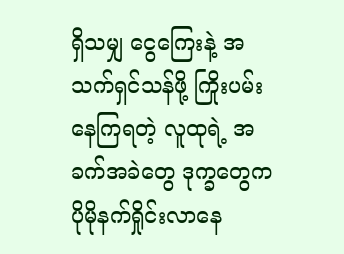ရှိသမျှ ငွေကြေးနဲ့ အသက်ရှင်သန်ဖို့ ကြိုးပမ်းနေကြရတဲ့ လူထုရဲ့ အခက်အခဲတွေ ဒုက္ခတွေက ပိုမိုနက်ရှိုင်းလာနေ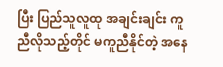ပြီး ပြည်သူလူထု အချင်းချင်း ကူညီလိုသည့်တိုင် မကူညီနိုင်တဲ့ အနေ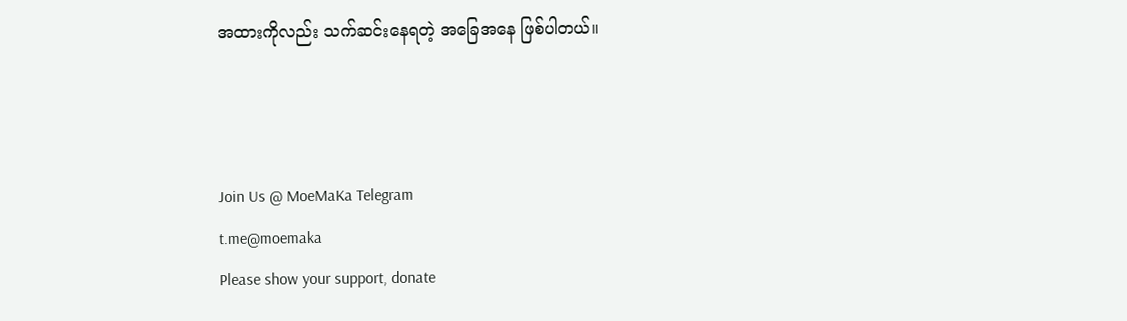အထားကိုလည်း သက်ဆင်းနေရတဲ့ အခြေအနေ ဖြစ်ပါတယ်။



Join Us @ MoeMaKa Telegram
t.me@moemaka
Please show your support, donate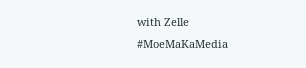with Zelle
#MoeMaKaMedia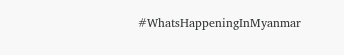#WhatsHappeningInMyanmar